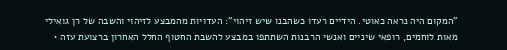"המקום היה נראה כאוטי. הידיים רעדו כשהבנו שיש זיהוי": העדויות מהמבצע לזיהוי והשבה של רן גואילי
מאות לוחמים, רופאי שיניים ואנשי הרבנות השתתפו במבצע להשבת החטוף החלל האחרון ברצועת עזה •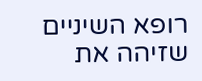רופא השיניים שזיהה את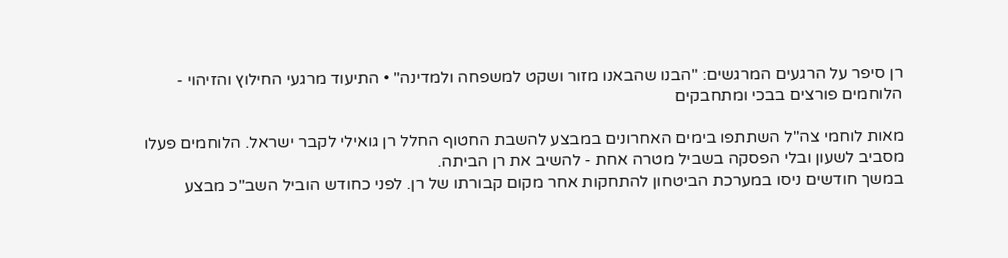רן סיפר על הרגעים המרגשים: "הבנו שהבאנו מזור ושקט למשפחה ולמדינה" • התיעוד מרגעי החילוץ והזיהוי - הלוחמים פורצים בבכי ומתחבקים

מאות לוחמי צה"ל השתתפו בימים האחרונים במבצע להשבת החטוף החלל רן גואילי לקבר ישראל. הלוחמים פעלו מסביב לשעון ובלי הפסקה בשביל מטרה אחת - להשיב את רן הביתה.
במשך חודשים ניסו במערכת הביטחון להתחקות אחר מקום קבורתו של רן. לפני כחודש הוביל השב"כ מבצע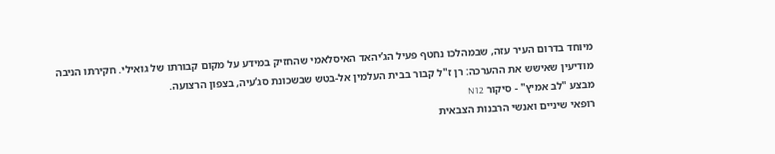מיוחד בדרום העיר עזה, שבמהלכו נחטף פעיל הג’יהאד האיסלאמי שהחזיק במידע על מקום קבורתו של גואילי. חקירתו הניבה מודיעין שאישש את ההערכה: רן ז"ל קבור בבית העלמין אל-בטש שבשכונת סג’עיה, בצפון הרצועה.
מבצע "לב אמיץ" - סיקור N12
רופאי שיניים ואנשי הרבנות הצבאית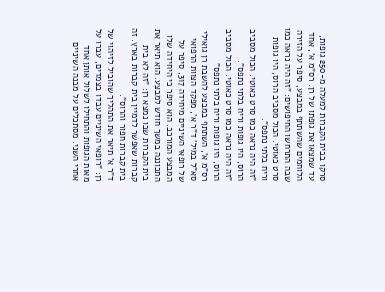סרקו בבית הקברות למעלה מ-250 גופות, עד שמצאו את גופתו של רן. רס"מ א', אחד הלוחמים שהשתתף במבצע, סיפר על הזירה שבה התרחשו החיפושים: "זה היה נראה כמו סרט כאוטי. הכול מסביב הרוס, היו גופות וריח בלתי נתפס".
"זה היה נראה כמו סרט כאוטי. הכול מסביב הרוס, היו גופות וריח בלתי נתפס".
"זה היה נראה כמו סרט כאוטי. הכול מסביב הרוס, היו גופות וריח בלתי נתפס"
רס"מ א', השתתף במבצע להשבת רן גואילי
סא"ל במיל' ד"ר א', מפקד הצוות הרפואי של רופאי השיניים מיחידה 317, סיפר על המבצע המורכב. הוא סיפר כי היחידה שלו התכוננה במשך חודש למבצע. הוא תיאר את בית הקברות שבו נמצא רן: "זה לא בית קברות שאפשר לדמיין בית קברות בארץ. זה בית קברות חפור והרוס".
ד"ר א' תיאר את התהליך שהוביל לזיהוי של רן: "רופאי השיניים עבדו בצמדים, עברו על מאות הגופות והתחילו לשלול אותן אחד אחרי השני. מסתכלים על מבנה השיניים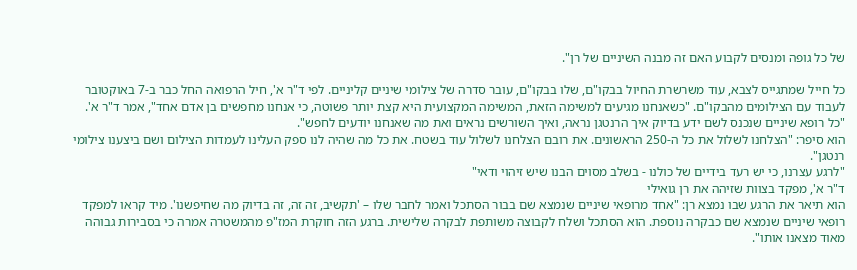של כל גופה ומנסים לקבוע האם זה מבנה השיניים של רן".

כל חייל שמתגייס לצבא, עוד משרשרת החיול בבקו"ם, שלו בבקו"ם, עובר סדרה של צילומי שיניים קליניים. לפי ד"ר א', חיל הרפואה החל כבר ב-7 באוקטובר לעבוד עם הצילומים מהבקו"ם. "כשאנחנו מגיעים למשימה הזאת, המשימה המקצועית היא קצת יותר פשוטה, כי אנחנו מחפשים בן אדם אחד", אמר ד"ר א'. "כל רופא שיניים שנכנס לשם ידע בדיוק איך הרנטגן נראה, ואיך השורשים נראים ואת מה שאנחנו יודעים לחפש".
הוא סיפר: "הצלחנו לשלול את כל ה-250 הראשונים. את רובם הצלחנו לשלול עוד בשטח. את כל מה שהיה לנו ספק העלינו לעמדות הצילום ושם ביצענו צילומי רנטגן".
"לרגע עצרנו, כי יש רעד בידיים של כולנו - בשלב מסוים הבנו שיש זיהוי ודאי"
ד"ר א', מפקד בצוות שזיהה את רן גואילי
הוא תיאר את הרגע שבו נמצא רן: "אחד מרופאי שיניים שנמצא שם בבור הסתכל ואמר לחבר שלו – 'תקשיב, זה זה, זה בדיוק מה שחיפשנו'. מיד קראו למפקד רופאי שיניים שנמצא שם כבקרה נוספת. הוא הסתכל ושלח לקבוצה משותפת לבקרה שלישית. ברגע הזה חוקרת המז"פ מהמשטרה אמרה כי בסבירות גבוהה מאוד מצאנו אותו".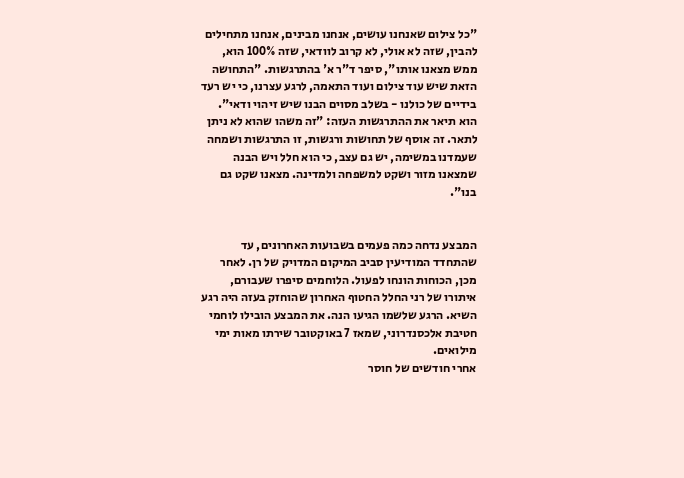"כל צילום שאנחנו עושים, אנחנו מבינים, אנחנו מתחילים להבין, שזה לא אולי, לא קרוב לוודאי, שזה 100% הוא, ממש מצאנו אותו", סיפר ד"ר א' בהתרגשות. "התחושה הזאת שיש עוד צילום ועוד התאמה, לרגע עצרנו, כי יש רעד בידיים של כולנו - בשלב מסוים הבנו שיש זיהוי ודאי".
הוא תיאר את ההתרגשות העזה: "זה משהו שהוא לא ניתן לתאר. זה אוסף של תחושות ורגשות, זו התרגשות ושמחה שעמדנו במשימה, יש גם עצב, כי הוא חלל ויש הבנה שמצאנו מזור ושקט למשפחה ולמדינה. מצאנו שקט גם בנו".


המבצע נדחה כמה פעמים בשבועות האחרונים, עד שהתחדד המודיעין סביב המיקום המדויק של רן. לאחר מכן, הכוחות הונחו לפעול. הלוחמים סיפרו שעבורם, איתורו של רני החלל החטוף האחרון שהוחזק בעזה היה רגע השיא. הרגע שלשמו הגיעו הנה. את המבצע הובילו לוחמי חטיבת אלכסנדרוני, שמאז 7 באוקטובר שירתו מאות ימי מילואים.
אחרי חודשים של חוסר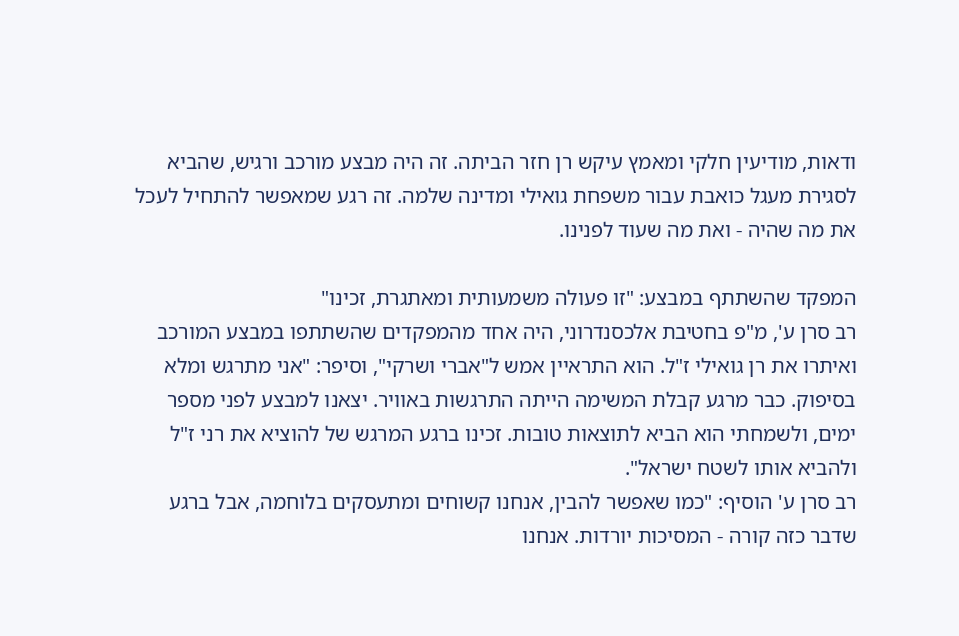ודאות, מודיעין חלקי ומאמץ עיקש רן חזר הביתה. זה היה מבצע מורכב ורגיש, שהביא לסגירת מעגל כואבת עבור משפחת גואילי ומדינה שלמה. זה רגע שמאפשר להתחיל לעכל את מה שהיה - ואת מה שעוד לפנינו.

המפקד שהשתתף במבצע: "זו פעולה משמעותית ומאתגרת, זכינו"
רב סרן ע', מ"פ בחטיבת אלכסנדרוני, היה אחד מהמפקדים שהשתתפו במבצע המורכב ואיתרו את רן גואילי ז"ל. הוא התראיין אמש ל"אברי ושרקי", וסיפר: "אני מתרגש ומלא בסיפוק. כבר מרגע קבלת המשימה הייתה התרגשות באוויר. יצאנו למבצע לפני מספר ימים, ולשמחתי הוא הביא לתוצאות טובות. זכינו ברגע המרגש של להוציא את רני ז"ל ולהביא אותו לשטח ישראל".
רב סרן ע' הוסיף: "כמו שאפשר להבין, אנחנו קשוחים ומתעסקים בלוחמה, אבל ברגע שדבר כזה קורה - המסיכות יורדות. אנחנו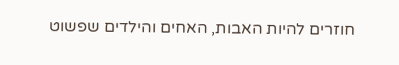חוזרים להיות האבות, האחים והילדים שפשוט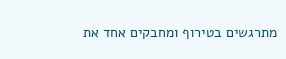מתרגשים בטירוף ומחבקים אחד את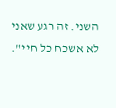השני. זה רגע שאני לא אשכח כל חיי".